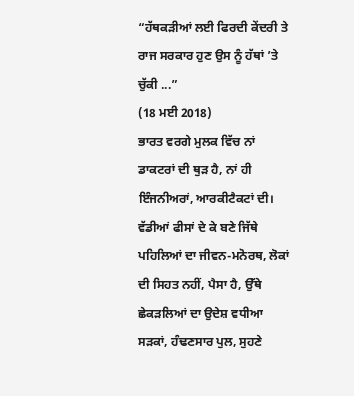“ਹੱਥਕੜੀਆਂ ਲਈ ਫਿਰਦੀ ਕੇਂਦਰੀ ਤੇ ਰਾਜ ਸਰਕਾਰ ਹੁਣ ਉਸ ਨੂੰ ਹੱਥਾਂ ’ਤੇ ਚੁੱਕੀ ...”
(18 ਮਈ 2018)
ਭਾਰਤ ਵਰਗੇ ਮੁਲਕ ਵਿੱਚ ਨਾਂ ਡਾਕਟਰਾਂ ਦੀ ਥੁੜ ਹੈ, ਨਾਂ ਹੀ ਇੰਜਨੀਅਰਾਂ, ਆਰਕੀਟੈਕਟਾਂ ਦੀ। ਵੱਡੀਆਂ ਫੀਸਾਂ ਦੇ ਕੇ ਬਣੇ ਜਿੱਥੇ ਪਹਿਲਿਆਂ ਦਾ ਜੀਵਨ-ਮਨੋਰਥ, ਲੋਕਾਂ ਦੀ ਸਿਹਤ ਨਹੀਂ, ਪੈਸਾ ਹੈ, ਉੱਥੇ ਛੇਕੜਲਿਆਂ ਦਾ ਉਦੇਸ਼ ਵਧੀਆ ਸੜਕਾਂ, ਹੰਢਣਸਾਰ ਪੁਲ, ਸੁਹਣੇ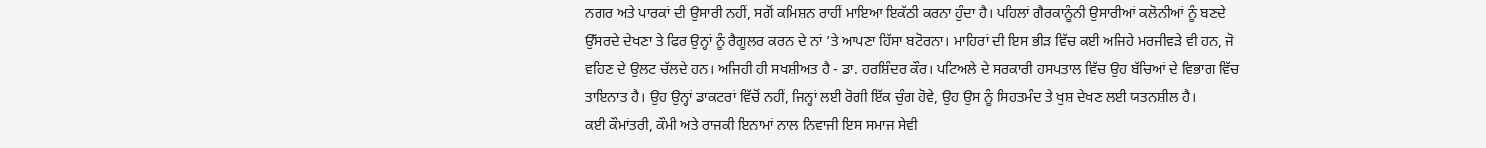ਨਗਰ ਅਤੇ ਪਾਰਕਾਂ ਦੀ ਉਸਾਰੀ ਨਹੀਂ, ਸਗੋਂ ਕਮਿਸ਼ਨ ਰਾਹੀਂ ਮਾਇਆ ਇਕੱਠੀ ਕਰਨਾ ਹੁੰਦਾ ਹੈ। ਪਹਿਲਾਂ ਗੈਰਕਾਨੂੰਨੀ ਉਸਾਰੀਆਂ ਕਲੋਨੀਆਂ ਨੂੰ ਬਣਦੇ ਉੱਸਰਦੇ ਦੇਖਣਾ ਤੇ ਫਿਰ ਉਨ੍ਹਾਂ ਨੂੰ ਰੈਗੂਲਰ ਕਰਨ ਦੇ ਨਾਂ ’ਤੇ ਆਪਣਾ ਹਿੱਸਾ ਬਟੋਰਨਾ। ਮਾਹਿਰਾਂ ਦੀ ਇਸ ਭੀੜ ਵਿੱਚ ਕਈ ਅਜਿਹੇ ਮਰਜੀਵੜੇ ਵੀ ਹਨ, ਜੋ ਵਹਿਣ ਦੇ ਉਲਟ ਚੱਲਦੇ ਹਨ। ਅਜਿਹੀ ਹੀ ਸਖਸ਼ੀਅਤ ਹੈ - ਡਾ. ਹਰਸ਼ਿੰਦਰ ਕੌਰ। ਪਟਿਅਲੇ ਦੇ ਸਰਕਾਰੀ ਹਸਪਤਾਲ ਵਿੱਚ ਉਹ ਬੱਚਿਆਂ ਦੇ ਵਿਭਾਗ ਵਿੱਚ ਤਾਇਨਾਤ ਹੈ। ਉਹ ਉਨ੍ਹਾਂ ਡਾਕਟਰਾਂ ਵਿੱਚੋਂ ਨਹੀਂ, ਜਿਨ੍ਹਾਂ ਲਈ ਰੋਗੀ ਇੱਕ ਚੁੰਗ ਹੋਵੇ, ਉਹ ਉਸ ਨੂੰ ਸਿਹਤਮੰਦ ਤੇ ਖੁਸ਼ ਦੇਖਣ ਲਈ ਯਤਨਸ਼ੀਲ ਹੈ।
ਕਈ ਕੌਮਾਂਤਰੀ, ਕੌਮੀ ਅਤੇ ਰਾਜਕੀ ਇਨਾਮਾਂ ਨਾਲ ਨਿਵਾਜੀ ਇਸ ਸਮਾਜ ਸੇਵੀ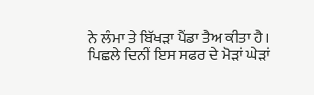ਨੇ ਲੰਮਾ ਤੇ ਬਿੱਖੜਾ ਪੈਂਡਾ ਤੈਅ ਕੀਤਾ ਹੈ। ਪਿਛਲੇ ਦਿਨੀਂ ਇਸ ਸਫਰ ਦੇ ਮੋੜਾਂ ਘੇੜਾਂ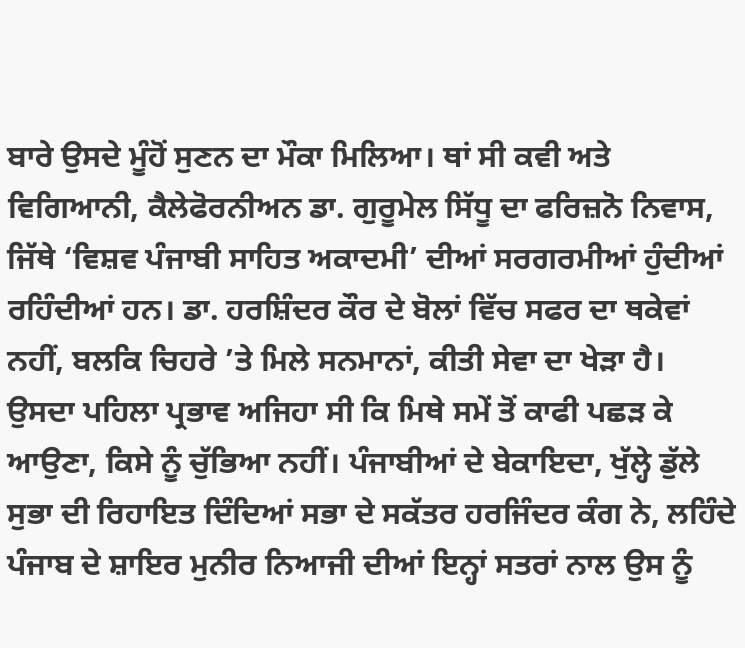ਬਾਰੇ ਉਸਦੇ ਮੂੰਹੋਂ ਸੁਣਨ ਦਾ ਮੌਕਾ ਮਿਲਿਆ। ਥਾਂ ਸੀ ਕਵੀ ਅਤੇ ਵਿਗਿਆਨੀ, ਕੈਲੇਫੋਰਨੀਅਨ ਡਾ. ਗੁਰੂਮੇਲ ਸਿੱਧੂ ਦਾ ਫਰਿਜ਼ਨੋ ਨਿਵਾਸ, ਜਿੱਥੇ ‘ਵਿਸ਼ਵ ਪੰਜਾਬੀ ਸਾਹਿਤ ਅਕਾਦਮੀ’ ਦੀਆਂ ਸਰਗਰਮੀਆਂ ਹੁੰਦੀਆਂ ਰਹਿੰਦੀਆਂ ਹਨ। ਡਾ. ਹਰਸ਼ਿੰਦਰ ਕੌਰ ਦੇ ਬੋਲਾਂ ਵਿੱਚ ਸਫਰ ਦਾ ਥਕੇਵਾਂ ਨਹੀਂ, ਬਲਕਿ ਚਿਹਰੇ ’ਤੇ ਮਿਲੇ ਸਨਮਾਨਾਂ, ਕੀਤੀ ਸੇਵਾ ਦਾ ਖੇੜਾ ਹੈ।
ਉਸਦਾ ਪਹਿਲਾ ਪ੍ਰਭਾਵ ਅਜਿਹਾ ਸੀ ਕਿ ਮਿਥੇ ਸਮੇਂ ਤੋਂ ਕਾਫੀ ਪਛੜ ਕੇ ਆਉਣਾ, ਕਿਸੇ ਨੂੰ ਚੁੱਭਿਆ ਨਹੀਂ। ਪੰਜਾਬੀਆਂ ਦੇ ਬੇਕਾਇਦਾ, ਖੁੱਲ੍ਹੇ ਡੁੱਲੇ ਸੁਭਾ ਦੀ ਰਿਹਾਇਤ ਦਿੰਦਿਆਂ ਸਭਾ ਦੇ ਸਕੱਤਰ ਹਰਜਿੰਦਰ ਕੰਗ ਨੇ, ਲਹਿੰਦੇ ਪੰਜਾਬ ਦੇ ਸ਼ਾਇਰ ਮੁਨੀਰ ਨਿਆਜੀ ਦੀਆਂ ਇਨ੍ਹਾਂ ਸਤਰਾਂ ਨਾਲ ਉਸ ਨੂੰ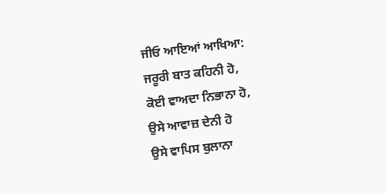ਜੀਓ ਆਇਆਂ ਆਖਿਆ:
ਜਰੂਰੀ ਬਾਤ ਕਹਿਨੀ ਹੋ,
ਕੋਈ ਵਾਅਦਾ ਨਿਭਾਨਾ ਹੋ,
ਉਸੇ ਆਵਾਜ਼ ਦੇਨੀ ਹੋ
ਉਸੇ ਵਾਪਿਸ ਬੁਲਾਨਾ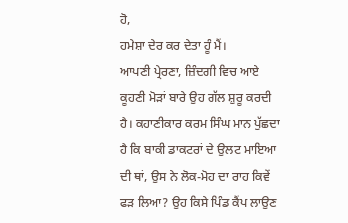ਹੋ,
ਹਮੇਸ਼ਾ ਦੇਰ ਕਰ ਦੇਤਾ ਹੂੰ ਮੈਂ।
ਆਪਣੀ ਪ੍ਰੇਰਣਾ, ਜ਼ਿੰਦਗੀ ਵਿਚ ਆਏ ਕੂਹਣੀ ਮੋੜਾਂ ਬਾਰੇ ਉਹ ਗੱਲ ਸ਼ੁਰੂ ਕਰਦੀ ਹੈ। ਕਹਾਣੀਕਾਰ ਕਰਮ ਸਿੰਘ ਮਾਨ ਪੁੱਛਦਾ ਹੈ ਕਿ ਬਾਕੀ ਡਾਕਟਰਾਂ ਦੇ ਉਲਟ ਮਾਇਆ ਦੀ ਥਾਂ, ਉਸ ਨੇ ਲੋਕ-ਮੋਹ ਦਾ ਰਾਹ ਕਿਵੇਂ ਫੜ ਲਿਆ? ਉਹ ਕਿਸੇ ਪਿੰਡ ਕੈਂਪ ਲਾਉਣ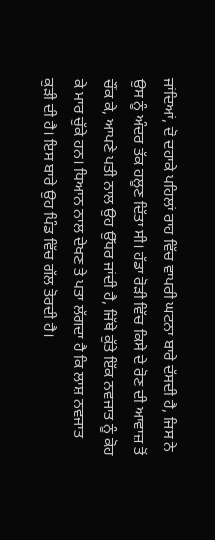ਜਾਂਦਿਆਂ, ਦੋ ਦਹਾਕੇ ਪਹਿਲਾਂ ਰਾਹ ਵਿੱਚ ਵਾਪਰੀ ਘਟਨਾ ਬਾਰੇ ਦੱਸਦੀ ਹੈ, ਜਿਸ ਨੇ ਉਸ ਨੂੰ ਅੰਦਰ ਤੱਕ ਹਲੂਣ ਦਿੱਤਾ ਸੀ। ਹੱਡਾ ਰੋੜੀ ਵਿੱਚ ਕਿਸੇ ਦੇ ਰੋਣ ਦੀ ਆਵਾਜ਼ ਤੋਂ ਚੌਂਕ ਕੇ, ਆਪਣੇ ਪਤੀ ਨਾਲ ਉਹ ਉੱਧਰ ਜਾਂਦੀ ਹੈ, ਜਿੱਥੇ ਕੁੱਤੇ ਇੱਕ ਨਵਜਾਤ ਨੂੰ ਕੋਹ ਕੇ ਮਾਰ ਚੁੱਕੇ ਹਨ। ਧਿਆਨ ਨਾਲ ਦੇਖਣ ਤੇ ਪਤਾ ਲੱਗਦਾ ਹੈ ਕਿ ਲਾਸ਼ ਨਵਜਾਤ ਕੁੜੀ ਦੀ ਹੈ। ਇਸ ਬਾਰੇ ਉਹ ਪਿੰਡ ਵਿੱਚ ਗੱਲ ਤੋਰਦੀ ਹੈ।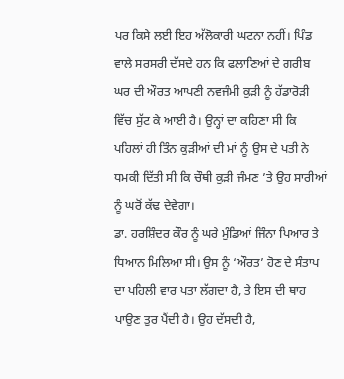ਪਰ ਕਿਸੇ ਲਈ ਇਹ ਅੱਲੋਕਾਰੀ ਘਟਨਾ ਨਹੀਂ। ਪਿੰਡ ਵਾਲੇ ਸਰਸਰੀ ਦੱਸਦੇ ਹਨ ਕਿ ਫਲਾਣਿਆਂ ਦੇ ਗਰੀਬ ਘਰ ਦੀ ਔਰਤ ਆਪਣੀ ਨਵਜੰਮੀ ਕੁੜੀ ਨੂੰ ਹੱਡਾਰੋੜੀ ਵਿੱਚ ਸੁੱਟ ਕੇ ਆਈ ਹੈ। ਉਨ੍ਹਾਂ ਦਾ ਕਹਿਣਾ ਸੀ ਕਿ ਪਹਿਲਾਂ ਹੀ ਤਿੰਨ ਕੁੜੀਆਂ ਦੀ ਮਾਂ ਨੂੰ ਉਸ ਦੇ ਪਤੀ ਨੇ ਧਮਕੀ ਦਿੱਤੀ ਸੀ ਕਿ ਚੌਥੀ ਕੁੜੀ ਜੰਮਣ ’ਤੇ ਉਹ ਸਾਰੀਆਂ ਨੂੰ ਘਰੋਂ ਕੱਢ ਦੇਵੇਗਾ।
ਡਾ. ਹਰਸ਼ਿੰਦਰ ਕੌਰ ਨੂੰ ਘਰੇ ਮੁੰਡਿਆਂ ਜਿੰਨਾ ਪਿਆਰ ਤੇ ਧਿਆਨ ਮਿਲਿਆ ਸੀ। ਉਸ ਨੂੰ ‘ਔਰਤ’ ਹੋਣ ਦੇ ਸੰਤਾਪ ਦਾ ਪਹਿਲੀ ਵਾਰ ਪਤਾ ਲੱਗਦਾ ਹੈ, ਤੇ ਇਸ ਦੀ ਥਾਹ ਪਾਉਣ ਤੁਰ ਪੈਂਦੀ ਹੈ। ਉਹ ਦੱਸਦੀ ਹੈ,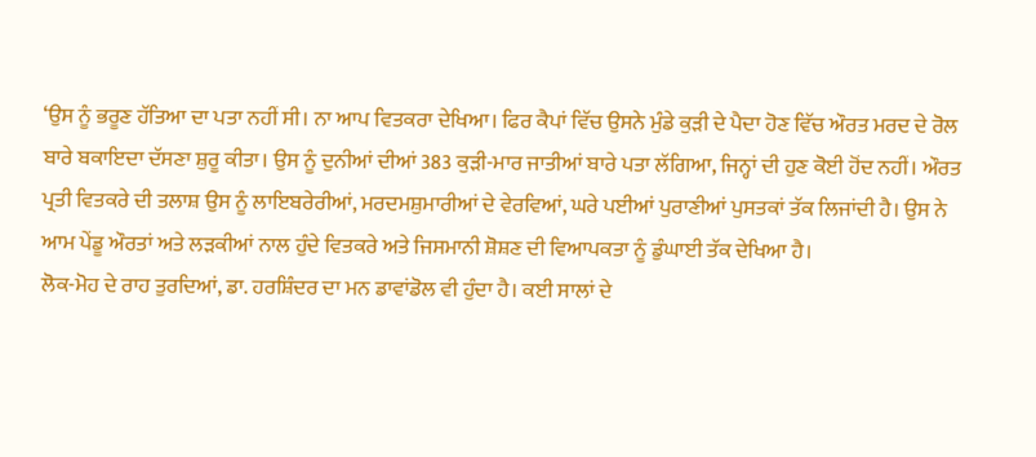‘ਉਸ ਨੂੰ ਭਰੂਣ ਹੱਤਿਆ ਦਾ ਪਤਾ ਨਹੀਂ ਸੀ। ਨਾ ਆਪ ਵਿਤਕਰਾ ਦੇਖਿਆ। ਫਿਰ ਕੈਪਾਂ ਵਿੱਚ ਉਸਨੇ ਮੁੰਡੇ ਕੁੜੀ ਦੇ ਪੈਦਾ ਹੋਣ ਵਿੱਚ ਔਰਤ ਮਰਦ ਦੇ ਰੋਲ ਬਾਰੇ ਬਕਾਇਦਾ ਦੱਸਣਾ ਸ਼ੁਰੂ ਕੀਤਾ। ਉਸ ਨੂੰ ਦੁਨੀਆਂ ਦੀਆਂ 383 ਕੁੜੀ-ਮਾਰ ਜਾਤੀਆਂ ਬਾਰੇ ਪਤਾ ਲੱਗਿਆ, ਜਿਨ੍ਹਾਂ ਦੀ ਹੁਣ ਕੋਈ ਹੋਂਦ ਨਹੀਂ। ਔਰਤ ਪ੍ਰਤੀ ਵਿਤਕਰੇ ਦੀ ਤਲਾਸ਼ ਉਸ ਨੂੰ ਲਾਇਬਰੇਰੀਆਂ, ਮਰਦਮਸ਼ੁਮਾਰੀਆਂ ਦੇ ਵੇਰਵਿਆਂ, ਘਰੇ ਪਈਆਂ ਪੁਰਾਣੀਆਂ ਪੁਸਤਕਾਂ ਤੱਕ ਲਿਜਾਂਦੀ ਹੈ। ਉਸ ਨੇ ਆਮ ਪੇਂਡੂ ਔਰਤਾਂ ਅਤੇ ਲੜਕੀਆਂ ਨਾਲ ਹੁੰਦੇ ਵਿਤਕਰੇ ਅਤੇ ਜਿਸਮਾਨੀ ਸ਼ੋਸ਼ਣ ਦੀ ਵਿਆਪਕਤਾ ਨੂੰ ਡੁੰਘਾਈ ਤੱਕ ਦੇਖਿਆ ਹੈ।
ਲੋਕ-ਮੋਹ ਦੇ ਰਾਹ ਤੁਰਦਿਆਂ, ਡਾ. ਹਰਸ਼ਿੰਦਰ ਦਾ ਮਨ ਡਾਵਾਂਡੋਲ ਵੀ ਹੁੰਦਾ ਹੈ। ਕਈ ਸਾਲਾਂ ਦੇ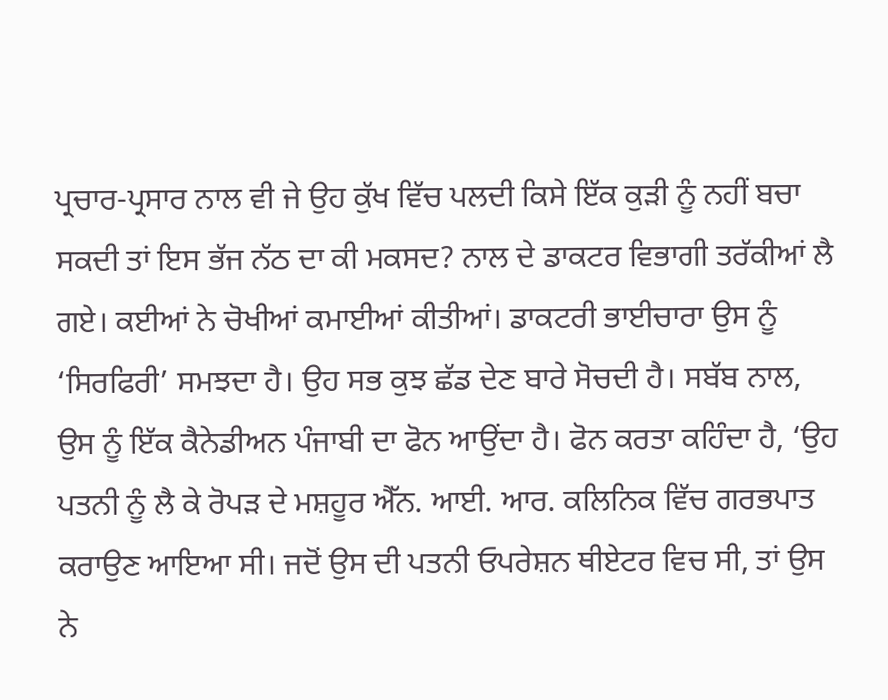ਪ੍ਰਚਾਰ-ਪ੍ਰਸਾਰ ਨਾਲ ਵੀ ਜੇ ਉਹ ਕੁੱਖ ਵਿੱਚ ਪਲਦੀ ਕਿਸੇ ਇੱਕ ਕੁੜੀ ਨੂੰ ਨਹੀਂ ਬਚਾ ਸਕਦੀ ਤਾਂ ਇਸ ਭੱਜ ਨੱਠ ਦਾ ਕੀ ਮਕਸਦ? ਨਾਲ ਦੇ ਡਾਕਟਰ ਵਿਭਾਗੀ ਤਰੱਕੀਆਂ ਲੈ ਗਏ। ਕਈਆਂ ਨੇ ਚੋਖੀਆਂ ਕਮਾਈਆਂ ਕੀਤੀਆਂ। ਡਾਕਟਰੀ ਭਾਈਚਾਰਾ ਉਸ ਨੂੰ ‘ਸਿਰਫਿਰੀ’ ਸਮਝਦਾ ਹੈ। ਉਹ ਸਭ ਕੁਝ ਛੱਡ ਦੇਣ ਬਾਰੇ ਸੋਚਦੀ ਹੈ। ਸਬੱਬ ਨਾਲ, ਉਸ ਨੂੰ ਇੱਕ ਕੈਨੇਡੀਅਨ ਪੰਜਾਬੀ ਦਾ ਫੋਨ ਆਉਂਦਾ ਹੈ। ਫੋਨ ਕਰਤਾ ਕਹਿੰਦਾ ਹੈ, ‘ਉਹ ਪਤਨੀ ਨੂੰ ਲੈ ਕੇ ਰੋਪੜ ਦੇ ਮਸ਼ਹੂਰ ਐੱਨ. ਆਈ. ਆਰ. ਕਲਿਨਿਕ ਵਿੱਚ ਗਰਭਪਾਤ ਕਰਾਉਣ ਆਇਆ ਸੀ। ਜਦੋਂ ਉਸ ਦੀ ਪਤਨੀ ਓਪਰੇਸ਼ਨ ਥੀਏਟਰ ਵਿਚ ਸੀ, ਤਾਂ ਉਸ ਨੇ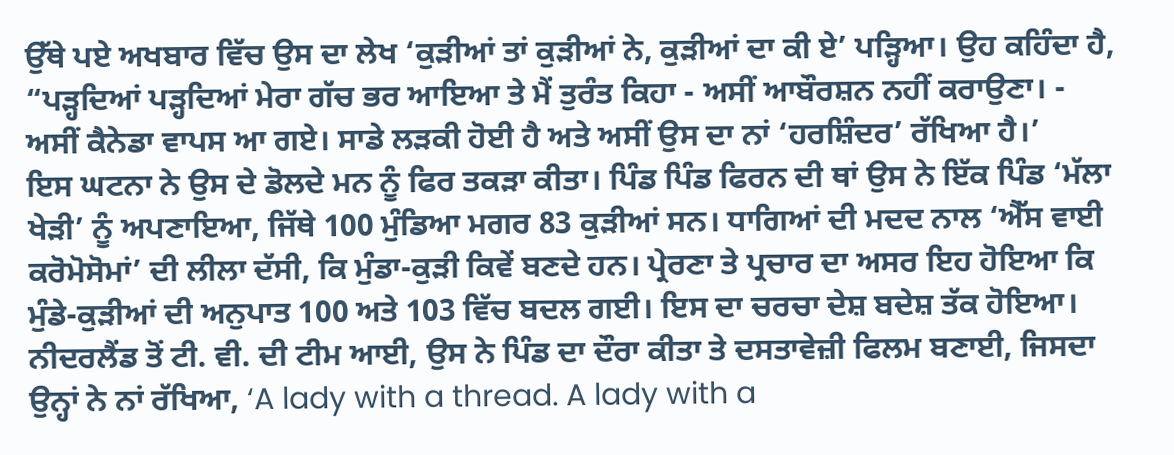ਉੱਥੇ ਪਏ ਅਖਬਾਰ ਵਿੱਚ ਉਸ ਦਾ ਲੇਖ ‘ਕੁੜੀਆਂ ਤਾਂ ਕੁੜੀਆਂ ਨੇ, ਕੁੜੀਆਂ ਦਾ ਕੀ ਏ’ ਪੜ੍ਹਿਆ। ਉਹ ਕਹਿੰਦਾ ਹੈ, “ਪੜ੍ਹਦਿਆਂ ਪੜ੍ਹਦਿਆਂ ਮੇਰਾ ਗੱਚ ਭਰ ਆਇਆ ਤੇ ਮੈਂ ਤੁਰੰਤ ਕਿਹਾ - ਅਸੀਂ ਆਬੌਰਸ਼ਨ ਨਹੀਂ ਕਰਾਉਣਾ। - ਅਸੀਂ ਕੈਨੇਡਾ ਵਾਪਸ ਆ ਗਏ। ਸਾਡੇ ਲੜਕੀ ਹੋਈ ਹੈ ਅਤੇ ਅਸੀਂ ਉਸ ਦਾ ਨਾਂ ‘ਹਰਸ਼ਿੰਦਰ’ ਰੱਖਿਆ ਹੈ।’
ਇਸ ਘਟਨਾ ਨੇ ਉਸ ਦੇ ਡੋਲਦੇ ਮਨ ਨੂੰ ਫਿਰ ਤਕੜਾ ਕੀਤਾ। ਪਿੰਡ ਪਿੰਡ ਫਿਰਨ ਦੀ ਥਾਂ ਉਸ ਨੇ ਇੱਕ ਪਿੰਡ ‘ਮੱਲਾ ਖੇੜੀ’ ਨੂੰ ਅਪਣਾਇਆ, ਜਿੱਥੇ 100 ਮੁੰਡਿਆ ਮਗਰ 83 ਕੁੜੀਆਂ ਸਨ। ਧਾਗਿਆਂ ਦੀ ਮਦਦ ਨਾਲ ‘ਐੱਸ ਵਾਈ ਕਰੋਮੋਸੋਮਾਂ’ ਦੀ ਲੀਲਾ ਦੱਸੀ, ਕਿ ਮੁੰਡਾ-ਕੁੜੀ ਕਿਵੇਂ ਬਣਦੇ ਹਨ। ਪ੍ਰੇਰਣਾ ਤੇ ਪ੍ਰਚਾਰ ਦਾ ਅਸਰ ਇਹ ਹੋਇਆ ਕਿ ਮੁੰਡੇ-ਕੁੜੀਆਂ ਦੀ ਅਨੁਪਾਤ 100 ਅਤੇ 103 ਵਿੱਚ ਬਦਲ ਗਈ। ਇਸ ਦਾ ਚਰਚਾ ਦੇਸ਼ ਬਦੇਸ਼ ਤੱਕ ਹੋਇਆ। ਨੀਦਰਲੈਂਡ ਤੋਂ ਟੀ. ਵੀ. ਦੀ ਟੀਮ ਆਈ, ਉਸ ਨੇ ਪਿੰਡ ਦਾ ਦੌਰਾ ਕੀਤਾ ਤੇ ਦਸਤਾਵੇਜ਼ੀ ਫਿਲਮ ਬਣਾਈ, ਜਿਸਦਾ ਉਨ੍ਹਾਂ ਨੇ ਨਾਂ ਰੱਖਿਆ, ‘A lady with a thread. A lady with a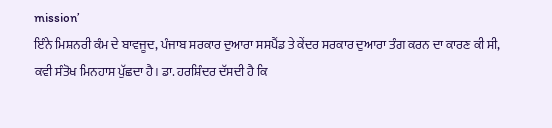mission’
ਇੰਨੇ ਮਿਸ਼ਨਰੀ ਕੰਮ ਦੇ ਬਾਵਜੂਦ, ਪੰਜਾਬ ਸਰਕਾਰ ਦੁਆਰਾ ਸਸਪੈਂਡ ਤੇ ਕੇਂਦਰ ਸਰਕਾਰ ਦੁਆਰਾ ਤੰਗ ਕਰਨ ਦਾ ਕਾਰਣ ਕੀ ਸੀ, ਕਵੀ ਸੰਤੋਖ ਮਿਨਹਾਸ ਪੁੱਛਦਾ ਹੈ। ਡਾ. ਹਰਸ਼ਿੰਦਰ ਦੱਸਦੀ ਹੈ ਕਿ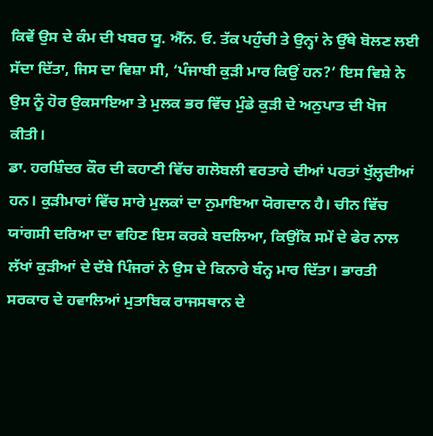ਕਿਵੇਂ ਉਸ ਦੇ ਕੰਮ ਦੀ ਖਬਰ ਯੂ. ਐੱਨ. ਓ. ਤੱਕ ਪਹੁੰਚੀ ਤੇ ਉਨ੍ਹਾਂ ਨੇ ਉੱਥੇ ਬੋਲਣ ਲਈ ਸੱਦਾ ਦਿੱਤਾ, ਜਿਸ ਦਾ ਵਿਸ਼ਾ ਸੀ, ‘ਪੰਜਾਬੀ ਕੁੜੀ ਮਾਰ ਕਿਉਂ ਹਨ?’ ਇਸ ਵਿਸ਼ੇ ਨੇ ਉਸ ਨੂੰ ਹੋਰ ਉਕਸਾਇਆ ਤੇ ਮੁਲਕ ਭਰ ਵਿੱਚ ਮੁੰਡੇ ਕੁੜੀ ਦੇ ਅਨੁਪਾਤ ਦੀ ਖੋਜ ਕੀਤੀ।
ਡਾ. ਹਰਸ਼ਿੰਦਰ ਕੌਰ ਦੀ ਕਹਾਣੀ ਵਿੱਚ ਗਲੋਬਲੀ ਵਰਤਾਰੇ ਦੀਆਂ ਪਰਤਾਂ ਖੁੱਲ੍ਹਦੀਆਂ ਹਨ। ਕੁੜੀਮਾਰਾਂ ਵਿੱਚ ਸਾਰੇ ਮੁਲਕਾਂ ਦਾ ਨੁਮਾਇਆ ਯੋਗਦਾਨ ਹੈ। ਚੀਨ ਵਿੱਚ ਯਾਂਗਸੀ ਦਰਿਆ ਦਾ ਵਹਿਣ ਇਸ ਕਰਕੇ ਬਦਲਿਆ, ਕਿਉਂਕਿ ਸਮੇਂ ਦੇ ਫੇਰ ਨਾਲ ਲੱਖਾਂ ਕੁੜੀਆਂ ਦੇ ਦੱਬੇ ਪਿੰਜਰਾਂ ਨੇ ਉਸ ਦੇ ਕਿਨਾਰੇ ਬੰਨ੍ਹ ਮਾਰ ਦਿੱਤਾ। ਭਾਰਤੀ ਸਰਕਾਰ ਦੇ ਹਵਾਲਿਆਂ ਮੁਤਾਬਿਕ ਰਾਜਸਥਾਨ ਦੇ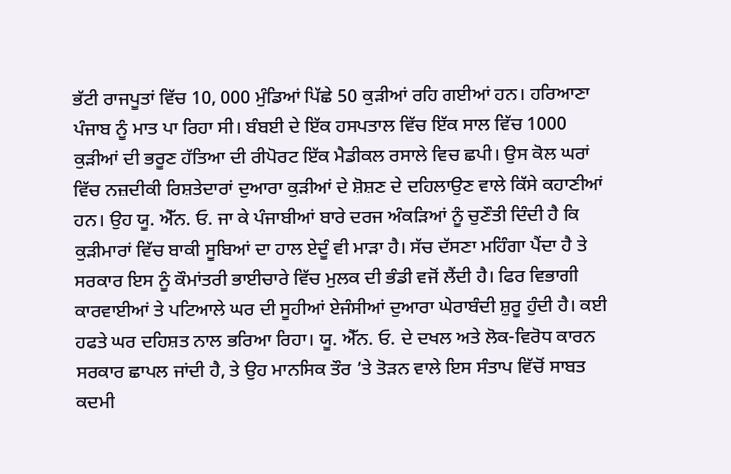ਭੱਟੀ ਰਾਜਪੂਤਾਂ ਵਿੱਚ 10, 000 ਮੁੰਡਿਆਂ ਪਿੱਛੇ 50 ਕੁੜੀਆਂ ਰਹਿ ਗਈਆਂ ਹਨ। ਹਰਿਆਣਾ ਪੰਜਾਬ ਨੂੰ ਮਾਤ ਪਾ ਰਿਹਾ ਸੀ। ਬੰਬਈ ਦੇ ਇੱਕ ਹਸਪਤਾਲ ਵਿੱਚ ਇੱਕ ਸਾਲ ਵਿੱਚ 1000 ਕੁੜੀਆਂ ਦੀ ਭਰੂਣ ਹੱਤਿਆ ਦੀ ਰੀਪੋਰਟ ਇੱਕ ਮੈਡੀਕਲ ਰਸਾਲੇ ਵਿਚ ਛਪੀ। ਉਸ ਕੋਲ ਘਰਾਂ ਵਿੱਚ ਨਜ਼ਦੀਕੀ ਰਿਸ਼ਤੇਦਾਰਾਂ ਦੁਆਰਾ ਕੁੜੀਆਂ ਦੇ ਸ਼ੋਸ਼ਣ ਦੇ ਦਹਿਲਾਉਣ ਵਾਲੇ ਕਿੱਸੇ ਕਹਾਣੀਆਂ ਹਨ। ਉਹ ਯੂ. ਐੱਨ. ਓ. ਜਾ ਕੇ ਪੰਜਾਬੀਆਂ ਬਾਰੇ ਦਰਜ ਅੰਕੜਿਆਂ ਨੂੰ ਚੁਣੌਤੀ ਦਿੰਦੀ ਹੈ ਕਿ ਕੁੜੀਮਾਰਾਂ ਵਿੱਚ ਬਾਕੀ ਸੂਬਿਆਂ ਦਾ ਹਾਲ ਏਦੂੰ ਵੀ ਮਾੜਾ ਹੈ। ਸੱਚ ਦੱਸਣਾ ਮਹਿੰਗਾ ਪੈਂਦਾ ਹੈ ਤੇ ਸਰਕਾਰ ਇਸ ਨੂੰ ਕੌਮਾਂਤਰੀ ਭਾਈਚਾਰੇ ਵਿੱਚ ਮੁਲਕ ਦੀ ਭੰਡੀ ਵਜੋਂ ਲੈਂਦੀ ਹੈ। ਫਿਰ ਵਿਭਾਗੀ ਕਾਰਵਾਈਆਂ ਤੇ ਪਟਿਆਲੇ ਘਰ ਦੀ ਸੂਹੀਆਂ ਏਜੰਸੀਆਂ ਦੁਆਰਾ ਘੇਰਾਬੰਦੀ ਸ਼ੁਰੂ ਹੁੰਦੀ ਹੈ। ਕਈ ਹਫਤੇ ਘਰ ਦਹਿਸ਼ਤ ਨਾਲ ਭਰਿਆ ਰਿਹਾ। ਯੂ. ਐੱਨ. ਓ. ਦੇ ਦਖਲ ਅਤੇ ਲੋਕ-ਵਿਰੋਧ ਕਾਰਨ ਸਰਕਾਰ ਛਾਪਲ ਜਾਂਦੀ ਹੈ, ਤੇ ਉਹ ਮਾਨਸਿਕ ਤੌਰ ’ਤੇ ਤੋੜਨ ਵਾਲੇ ਇਸ ਸੰਤਾਪ ਵਿੱਚੋਂ ਸਾਬਤ ਕਦਮੀ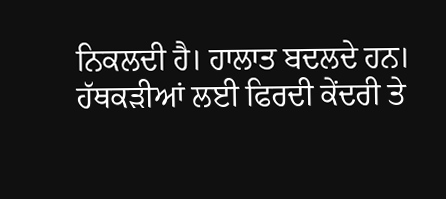ਨਿਕਲਦੀ ਹੈ। ਹਾਲਾਤ ਬਦਲਦੇ ਹਨ। ਹੱਥਕੜੀਆਂ ਲਈ ਫਿਰਦੀ ਕੇਂਦਰੀ ਤੇ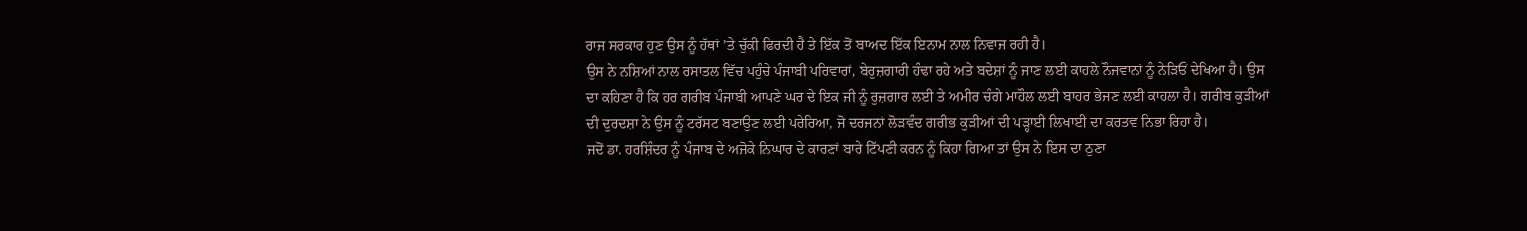ਰਾਜ ਸਰਕਾਰ ਹੁਣ ਉਸ ਨੂੰ ਹੱਥਾਂ ’ਤੇ ਚੁੱਕੀ ਫਿਰਦੀ ਹੈ ਤੇ ਇੱਕ ਤੋਂ ਬਾਅਦ ਇੱਕ ਇਨਾਮ ਨਾਲ ਨਿਵਾਜ ਰਹੀ ਹੈ।
ਉਸ ਨੇ ਨਸ਼ਿਆਂ ਨਾਲ ਰਸਾਤਲ ਵਿੱਚ ਪਹੁੰਚੇ ਪੰਜਾਬੀ ਪਰਿਵਾਰਾਂ, ਬੇਰੁਜ਼ਗਾਰੀ ਹੰਢਾ ਰਹੇ ਅਤੇ ਬਦੇਸ਼ਾਂ ਨੂੰ ਜਾਣ ਲਈ ਕਾਹਲੇ ਨੌਜਵਾਨਾਂ ਨੂੰ ਨੇੜਿਓਂ ਦੇਖਿਆ ਹੈ। ਉਸ ਦਾ ਕਹਿਣਾ ਹੈ ਕਿ ਹਰ ਗਰੀਬ ਪੰਜਾਬੀ ਆਪਣੇ ਘਰ ਦੇ ਇਕ ਜੀ ਨੂੰ ਰੁਜ਼ਗਾਰ ਲਈ ਤੇ ਅਮੀਰ ਚੰਗੇ ਮਾਹੌਲ ਲਈ ਬਾਹਰ ਭੇਜਣ ਲਈ ਕਾਹਲਾ ਹੈ। ਗਰੀਬ ਕੁੜੀਆਂ ਦੀ ਦੁਰਦਸ਼ਾ ਨੇ ਉਸ ਨੂੰ ਟਰੱਸਟ ਬਣਾਉਣ ਲਈ ਪਰੇਰਿਆ, ਜੋ ਦਰਜਨਾਂ ਲੋੜਵੰਦ ਗਰੀਭ ਕੁੜੀਆਂ ਦੀ ਪੜ੍ਹਾਈ ਲਿਖਾਈ ਦਾ ਕਰਤਵ ਨਿਭਾ ਰਿਹਾ ਹੈ।
ਜਦੋਂ ਡਾ. ਹਰਸ਼ਿੰਦਰ ਨੂੰ ਪੰਜਾਬ ਦੇ ਅਜੋਕੇ ਨਿਘਾਰ ਦੇ ਕਾਰਣਾਂ ਬਾਰੇ ਟਿੱਪਣੀ ਕਰਨ ਨੂੰ ਕਿਹਾ ਗਿਆ ਤਾਂ ਉਸ ਨੇ ਇਸ ਦਾ ਠੁਣਾ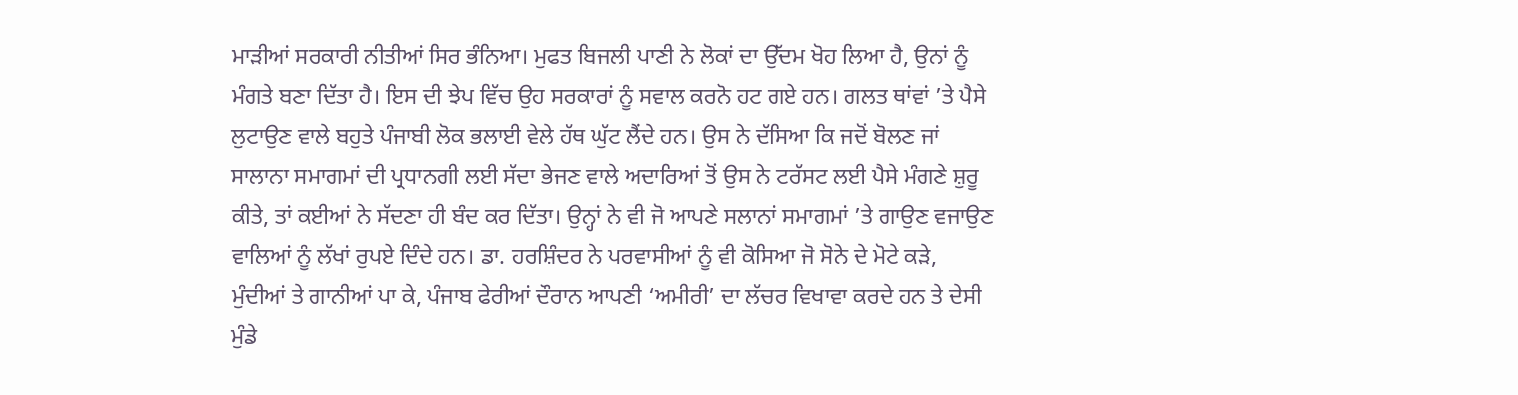ਮਾੜੀਆਂ ਸਰਕਾਰੀ ਨੀਤੀਆਂ ਸਿਰ ਭੰਨਿਆ। ਮੁਫਤ ਬਿਜਲੀ ਪਾਣੀ ਨੇ ਲੋਕਾਂ ਦਾ ਉੱਦਮ ਖੋਹ ਲਿਆ ਹੈ, ਉਨਾਂ ਨੂੰ ਮੰਗਤੇ ਬਣਾ ਦਿੱਤਾ ਹੈ। ਇਸ ਦੀ ਝੇਪ ਵਿੱਚ ਉਹ ਸਰਕਾਰਾਂ ਨੂੰ ਸਵਾਲ ਕਰਨੋ ਹਟ ਗਏ ਹਨ। ਗਲਤ ਥਾਂਵਾਂ ’ਤੇ ਪੈਸੇ ਲੁਟਾਉਣ ਵਾਲੇ ਬਹੁਤੇ ਪੰਜਾਬੀ ਲੋਕ ਭਲਾਈ ਵੇਲੇ ਹੱਥ ਘੁੱਟ ਲੈਂਦੇ ਹਨ। ਉਸ ਨੇ ਦੱਸਿਆ ਕਿ ਜਦੋਂ ਬੋਲਣ ਜਾਂ ਸਾਲਾਨਾ ਸਮਾਗਮਾਂ ਦੀ ਪ੍ਰਧਾਨਗੀ ਲਈ ਸੱਦਾ ਭੇਜਣ ਵਾਲੇ ਅਦਾਰਿਆਂ ਤੋਂ ਉਸ ਨੇ ਟਰੱਸਟ ਲਈ ਪੈਸੇ ਮੰਗਣੇ ਸ਼ੁਰੂ ਕੀਤੇ, ਤਾਂ ਕਈਆਂ ਨੇ ਸੱਦਣਾ ਹੀ ਬੰਦ ਕਰ ਦਿੱਤਾ। ਉਨ੍ਹਾਂ ਨੇ ਵੀ ਜੋ ਆਪਣੇ ਸਲਾਨਾਂ ਸਮਾਗਮਾਂ ’ਤੇ ਗਾਉਣ ਵਜਾਉਣ ਵਾਲਿਆਂ ਨੂੰ ਲੱਖਾਂ ਰੁਪਏ ਦਿੰਦੇ ਹਨ। ਡਾ. ਹਰਸ਼ਿੰਦਰ ਨੇ ਪਰਵਾਸੀਆਂ ਨੂੰ ਵੀ ਕੋਸਿਆ ਜੋ ਸੋਨੇ ਦੇ ਮੋਟੇ ਕੜੇ, ਮੁੰਦੀਆਂ ਤੇ ਗਾਨੀਆਂ ਪਾ ਕੇ, ਪੰਜਾਬ ਫੇਰੀਆਂ ਦੌਰਾਨ ਆਪਣੀ ‘ਅਮੀਰੀ’ ਦਾ ਲੱਚਰ ਵਿਖਾਵਾ ਕਰਦੇ ਹਨ ਤੇ ਦੇਸੀ ਮੁੰਡੇ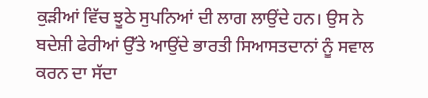ਕੁੜੀਆਂ ਵਿੱਚ ਝੂਠੇ ਸੁਪਨਿਆਂ ਦੀ ਲਾਗ ਲਾਉਂਦੇ ਹਨ। ਉਸ ਨੇ ਬਦੇਸ਼ੀ ਫੇਰੀਆਂ ਉੱਤੇ ਆਉਂਦੇ ਭਾਰਤੀ ਸਿਆਸਤਦਾਨਾਂ ਨੂੰ ਸਵਾਲ ਕਰਨ ਦਾ ਸੱਦਾ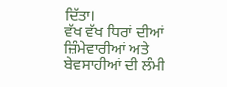ਦਿੱਤਾ।
ਵੱਖ ਵੱਖ ਧਿਰਾਂ ਦੀਆਂ ਜ਼ਿੰਮੇਵਾਰੀਆਂ ਅਤੇ ਬੇਵਸਾਹੀਆਂ ਦੀ ਲੰਮੀ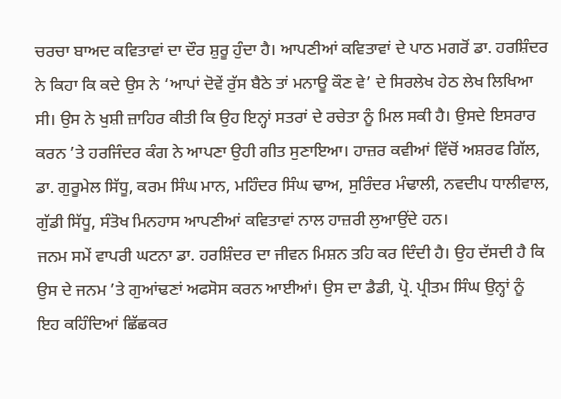ਚਰਚਾ ਬਾਅਦ ਕਵਿਤਾਵਾਂ ਦਾ ਦੌਰ ਸ਼ੁਰੂ ਹੁੰਦਾ ਹੈ। ਆਪਣੀਆਂ ਕਵਿਤਾਵਾਂ ਦੇ ਪਾਠ ਮਗਰੋਂ ਡਾ. ਹਰਸ਼ਿੰਦਰ ਨੇ ਕਿਹਾ ਕਿ ਕਦੇ ਉਸ ਨੇ ‘ਆਪਾਂ ਦੋਵੇਂ ਰੁੱਸ ਬੈਠੇ ਤਾਂ ਮਨਾਊ ਕੌਣ ਵੇ’ ਦੇ ਸਿਰਲੇਖ ਹੇਠ ਲੇਖ ਲਿਖਿਆ ਸੀ। ਉਸ ਨੇ ਖੁਸ਼ੀ ਜ਼ਾਹਿਰ ਕੀਤੀ ਕਿ ਉਹ ਇਨ੍ਹਾਂ ਸਤਰਾਂ ਦੇ ਰਚੇਤਾ ਨੂੰ ਮਿਲ ਸਕੀ ਹੈ। ਉਸਦੇ ਇਸਰਾਰ ਕਰਨ ’ਤੇ ਹਰਜਿੰਦਰ ਕੰਗ ਨੇ ਆਪਣਾ ਉਹੀ ਗੀਤ ਸੁਣਾਇਆ। ਹਾਜ਼ਰ ਕਵੀਆਂ ਵਿੱਚੋਂ ਅਸ਼ਰਫ ਗਿੱਲ, ਡਾ. ਗੁਰੂਮੇਲ ਸਿੱਧੂ, ਕਰਮ ਸਿੰਘ ਮਾਨ, ਮਹਿੰਦਰ ਸਿੰਘ ਢਾਅ, ਸੁਰਿੰਦਰ ਮੰਢਾਲੀ, ਨਵਦੀਪ ਧਾਲੀਵਾਲ, ਗੁੱਡੀ ਸਿੱਧੂ, ਸੰਤੋਖ ਮਿਨਹਾਸ ਆਪਣੀਆਂ ਕਵਿਤਾਵਾਂ ਨਾਲ ਹਾਜ਼ਰੀ ਲੁਆਉਂਦੇ ਹਨ।
ਜਨਮ ਸਮੇਂ ਵਾਪਰੀ ਘਟਨਾ ਡਾ. ਹਰਸ਼ਿੰਦਰ ਦਾ ਜੀਵਨ ਮਿਸ਼ਨ ਤਹਿ ਕਰ ਦਿੰਦੀ ਹੈ। ਉਹ ਦੱਸਦੀ ਹੈ ਕਿ ਉਸ ਦੇ ਜਨਮ ’ਤੇ ਗੁਆਂਢਣਾਂ ਅਫਸੋਸ ਕਰਨ ਆਈਆਂ। ਉਸ ਦਾ ਡੈਡੀ, ਪ੍ਰੋ. ਪ੍ਰੀਤਮ ਸਿੰਘ ਉਨ੍ਹਾਂ ਨੂੰ ਇਹ ਕਹਿੰਦਿਆਂ ਛਿੱਛਕਰ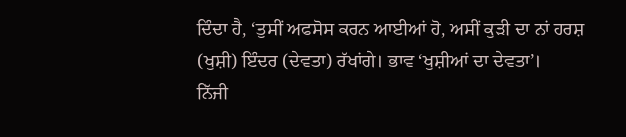ਦਿੰਦਾ ਹੈ, ‘ਤੁਸੀਂ ਅਫਸੋਸ ਕਰਨ ਆਈਆਂ ਹੋ, ਅਸੀਂ ਕੁੜੀ ਦਾ ਨਾਂ ਹਰਸ਼ (ਖੁਸ਼ੀ) ਇੰਦਰ (ਦੇਵਤਾ) ਰੱਖਾਂਗੇ। ਭਾਵ ‘ਖੁਸ਼ੀਆਂ ਦਾ ਦੇਵਤਾ’।
ਨਿੱਜੀ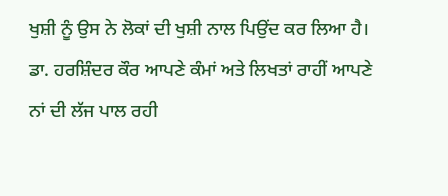ਖੁਸ਼ੀ ਨੂੰ ਉਸ ਨੇ ਲੋਕਾਂ ਦੀ ਖੁਸ਼ੀ ਨਾਲ ਪਿਉਂਦ ਕਰ ਲਿਆ ਹੈ। ਡਾ. ਹਰਸ਼ਿੰਦਰ ਕੌਰ ਆਪਣੇ ਕੰਮਾਂ ਅਤੇ ਲਿਖਤਾਂ ਰਾਹੀਂ ਆਪਣੇ ਨਾਂ ਦੀ ਲੱਜ ਪਾਲ ਰਹੀ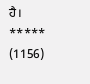ਹੈ।
*****
(1156)